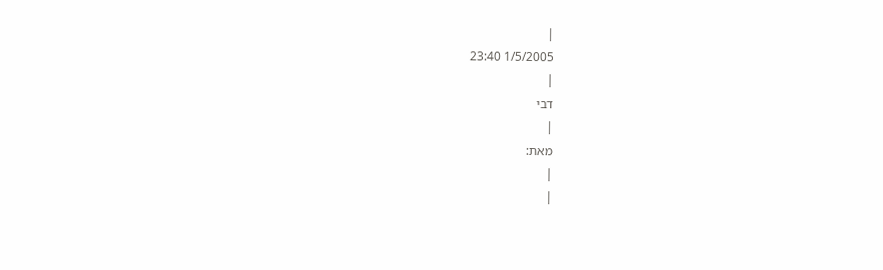|
1/5/2005 23:40
|
דבי
|
מאת:
|
|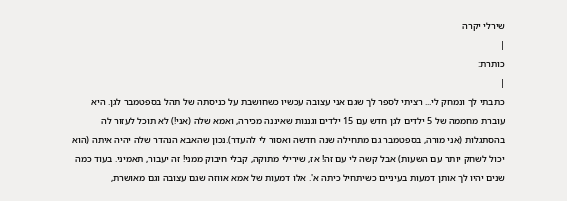שירלי יקרה
|
כותרת:
|
כתבתי לך ונמחק לי... רציתי לספר לך שגם אני עצובה עכשיו כשחושבת על כניסתה של תהל בספטמבר לגן. היא עוברת מחממה של 5 ילדים לגן חדש עם 15 ילדים וגננות שאיננה מכירה, ואמא שלה (אני!) לא תוכל לעזור לה בהסתגלות (אני מורה, בספטמבר גם מתחילה שנה חדשה ואסור לי להעדר).נכון שהאבא הנהדר שלה יהיה איתה (הוא יכול לשחק יותר עם השעות) אבל קשה לי עם זה! אז, שירילי מתוקה, קבלי חיבוק ממני! זה יעבור, תאמיני. בעוד כמה שנים יהיו לך אותן דמעות בעיניים כשיתחיל כיתה א'. אלו דמעות של אמא אווזה שגם עצובה וגם מאושרת,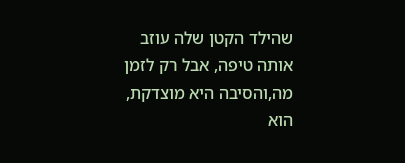שהילד הקטן שלה עוזב אותה טיפה, אבל רק לזמן מה,והסיבה היא מוצדקת, הוא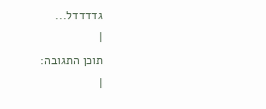גדדדדל...
|
תוכן התגובה:
|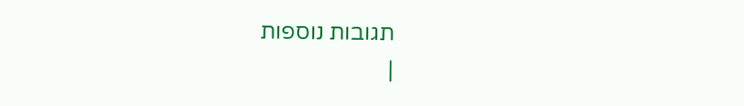תגובות נוספות
|